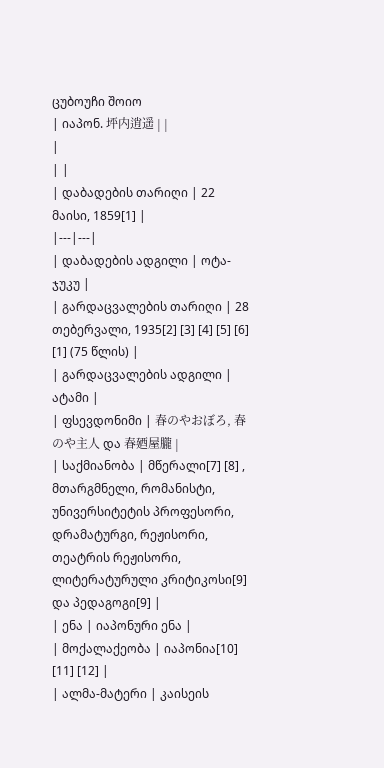ცუბოუჩი შოიო
| იაპონ. 坪内逍遥 | |
|
| |
| დაბადების თარიღი | 22 მაისი, 1859[1] |
|---|---|
| დაბადების ადგილი | ოტა-ჯუკუ |
| გარდაცვალების თარიღი | 28 თებერვალი, 1935[2] [3] [4] [5] [6] [1] (75 წლის) |
| გარდაცვალების ადგილი | ატამი |
| ფსევდონიმი | 春のやおぼろ, 春のや主人 და 春廼屋朧 |
| საქმიანობა | მწერალი[7] [8] , მთარგმნელი, რომანისტი, უნივერსიტეტის პროფესორი, დრამატურგი, რეჟისორი, თეატრის რეჟისორი, ლიტერატურული კრიტიკოსი[9] და პედაგოგი[9] |
| ენა | იაპონური ენა |
| მოქალაქეობა | იაპონია[10] [11] [12] |
| ალმა-მატერი | კაისეის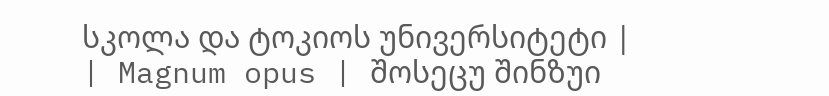სკოლა და ტოკიოს უნივერსიტეტი |
| Magnum opus | შოსეცუ შინზუი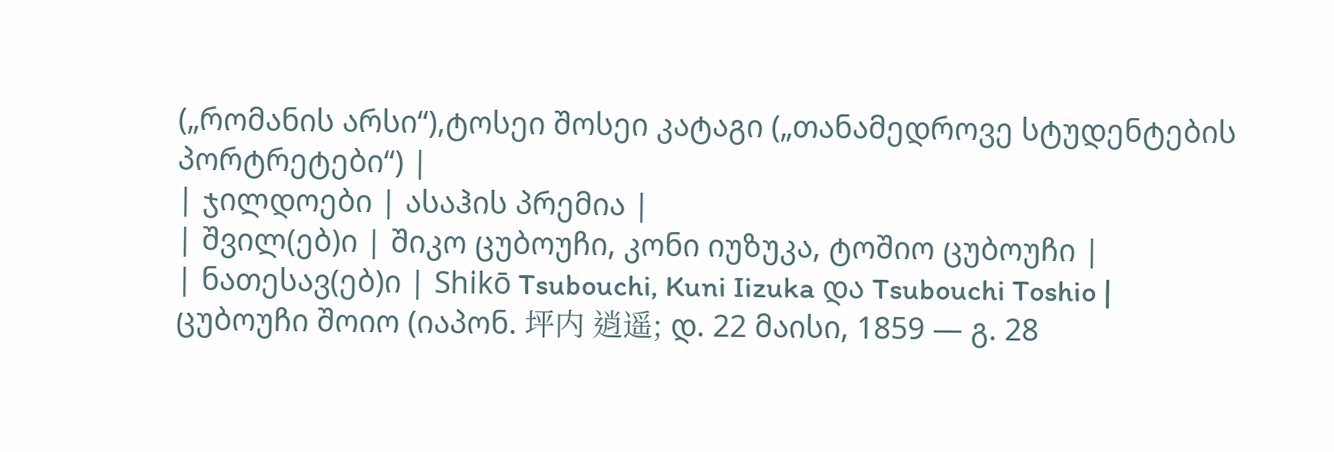(„რომანის არსი“),ტოსეი შოსეი კატაგი („თანამედროვე სტუდენტების პორტრეტები“) |
| ჯილდოები | ასაჰის პრემია |
| შვილ(ებ)ი | შიკო ცუბოუჩი, კონი იუზუკა, ტოშიო ცუბოუჩი |
| ნათესავ(ებ)ი | Shikō Tsubouchi, Kuni Iizuka და Tsubouchi Toshio |
ცუბოუჩი შოიო (იაპონ. 坪内 逍遥; დ. 22 მაისი, 1859 — გ. 28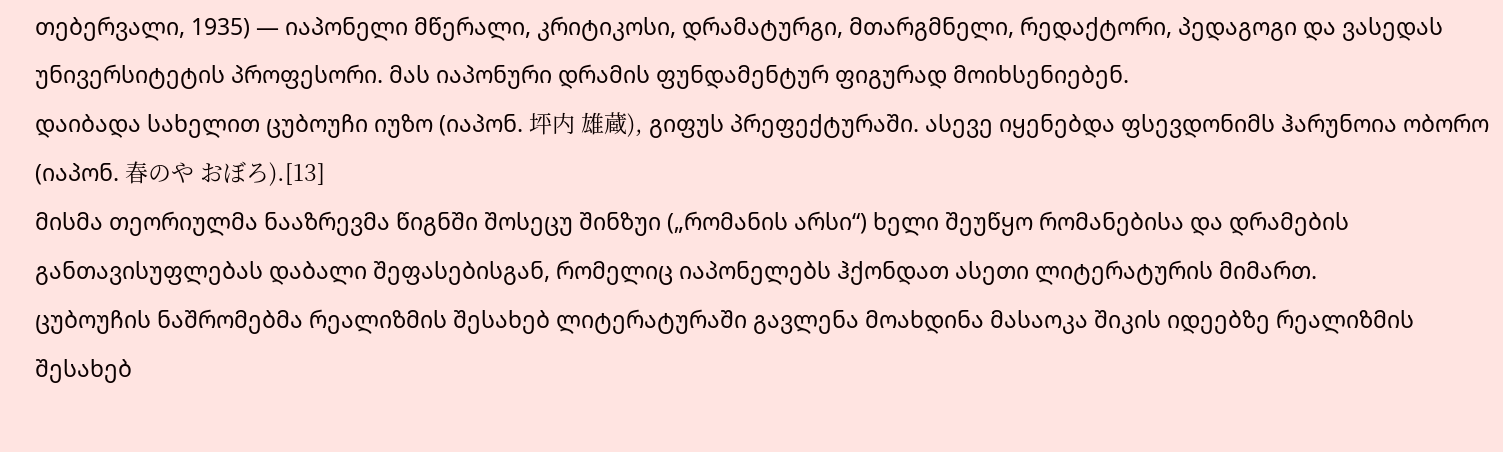თებერვალი, 1935) — იაპონელი მწერალი, კრიტიკოსი, დრამატურგი, მთარგმნელი, რედაქტორი, პედაგოგი და ვასედას უნივერსიტეტის პროფესორი. მას იაპონური დრამის ფუნდამენტურ ფიგურად მოიხსენიებენ.
დაიბადა სახელით ცუბოუჩი იუზო (იაპონ. 坪内 雄蔵), გიფუს პრეფექტურაში. ასევე იყენებდა ფსევდონიმს ჰარუნოია ობორო (იაპონ. 春のや おぼろ).[13]
მისმა თეორიულმა ნააზრევმა წიგნში შოსეცუ შინზუი („რომანის არსი“) ხელი შეუწყო რომანებისა და დრამების განთავისუფლებას დაბალი შეფასებისგან, რომელიც იაპონელებს ჰქონდათ ასეთი ლიტერატურის მიმართ.
ცუბოუჩის ნაშრომებმა რეალიზმის შესახებ ლიტერატურაში გავლენა მოახდინა მასაოკა შიკის იდეებზე რეალიზმის შესახებ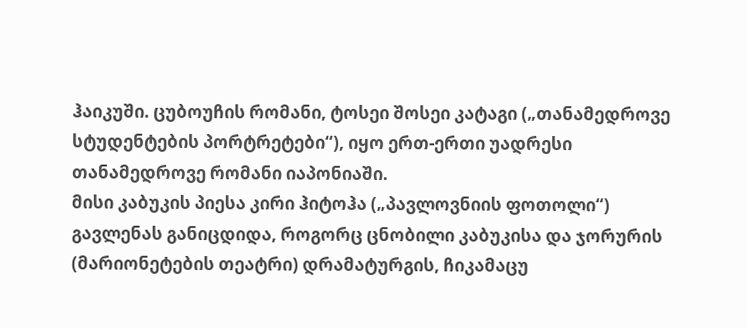ჰაიკუში. ცუბოუჩის რომანი, ტოსეი შოსეი კატაგი („თანამედროვე სტუდენტების პორტრეტები“), იყო ერთ-ერთი უადრესი თანამედროვე რომანი იაპონიაში.
მისი კაბუკის პიესა კირი ჰიტოჰა („პავლოვნიის ფოთოლი“) გავლენას განიცდიდა, როგორც ცნობილი კაბუკისა და ჯორურის (მარიონეტების თეატრი) დრამატურგის, ჩიკამაცუ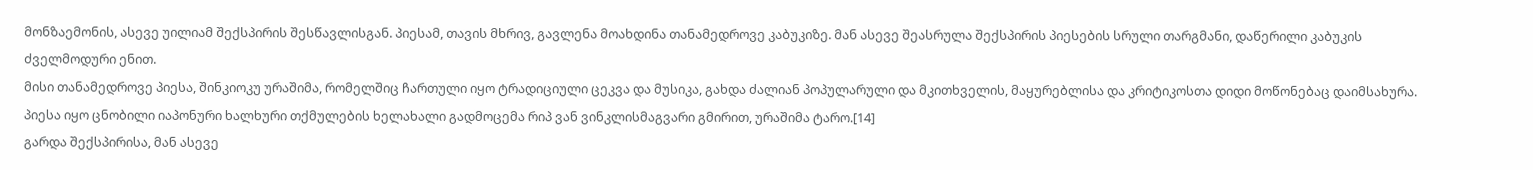მონზაემონის, ასევე უილიამ შექსპირის შესწავლისგან. პიესამ, თავის მხრივ, გავლენა მოახდინა თანამედროვე კაბუკიზე. მან ასევე შეასრულა შექსპირის პიესების სრული თარგმანი, დაწერილი კაბუკის ძველმოდური ენით.
მისი თანამედროვე პიესა, შინკიოკუ ურაშიმა, რომელშიც ჩართული იყო ტრადიციული ცეკვა და მუსიკა, გახდა ძალიან პოპულარული და მკითხველის, მაყურებლისა და კრიტიკოსთა დიდი მოწონებაც დაიმსახურა. პიესა იყო ცნობილი იაპონური ხალხური თქმულების ხელახალი გადმოცემა რიპ ვან ვინკლისმაგვარი გმირით, ურაშიმა ტარო.[14]
გარდა შექსპირისა, მან ასევე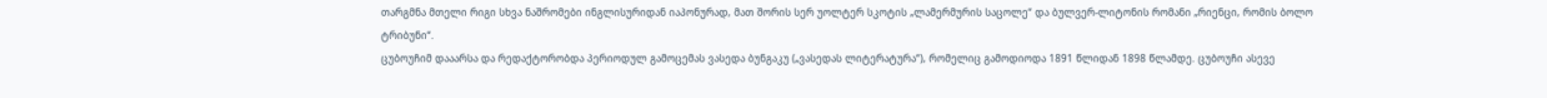თარგმნა მთელი რიგი სხვა ნაშრომები ინგლისურიდან იაპონურად, მათ შორის სერ უოლტერ სკოტის „ლამერმურის საცოლე“ და ბულვერ-ლიტონის რომანი „რიენცი, რომის ბოლო ტრიბუნი“.
ცუბოუჩიმ დააარსა და რედაქტორობდა პერიოდულ გამოცემას ვასედა ბუნგაკუ („ვასედას ლიტერატურა“), რომელიც გამოდიოდა 1891 წლიდან 1898 წლამდე. ცუბოუჩი ასევე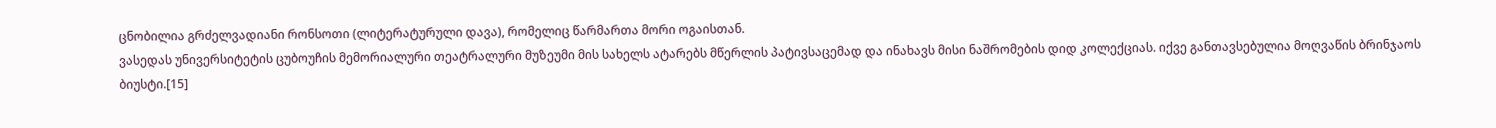ცნობილია გრძელვადიანი რონსოთი (ლიტერატურული დავა), რომელიც წარმართა მორი ოგაისთან.
ვასედას უნივერსიტეტის ცუბოუჩის მემორიალური თეატრალური მუზეუმი მის სახელს ატარებს მწერლის პატივსაცემად და ინახავს მისი ნაშრომების დიდ კოლექციას. იქვე განთავსებულია მოღვაწის ბრინჯაოს ბიუსტი.[15]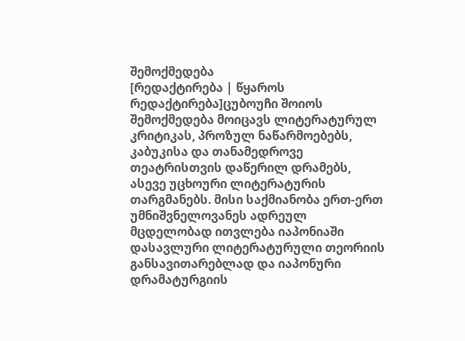შემოქმედება
[რედაქტირება | წყაროს რედაქტირება]ცუბოუჩი შოიოს შემოქმედება მოიცავს ლიტერატურულ კრიტიკას, პროზულ ნაწარმოებებს, კაბუკისა და თანამედროვე თეატრისთვის დაწერილ დრამებს, ასევე უცხოური ლიტერატურის თარგმანებს. მისი საქმიანობა ერთ-ერთ უმნიშვნელოვანეს ადრეულ მცდელობად ითვლება იაპონიაში დასავლური ლიტერატურული თეორიის განსავითარებლად და იაპონური დრამატურგიის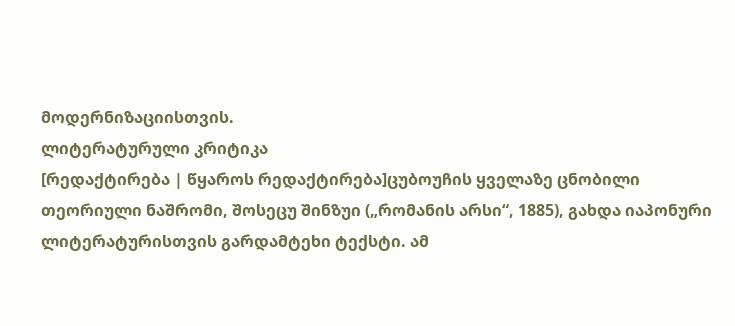მოდერნიზაციისთვის.
ლიტერატურული კრიტიკა
[რედაქტირება | წყაროს რედაქტირება]ცუბოუჩის ყველაზე ცნობილი თეორიული ნაშრომი, შოსეცუ შინზუი („რომანის არსი“, 1885), გახდა იაპონური ლიტერატურისთვის გარდამტეხი ტექსტი. ამ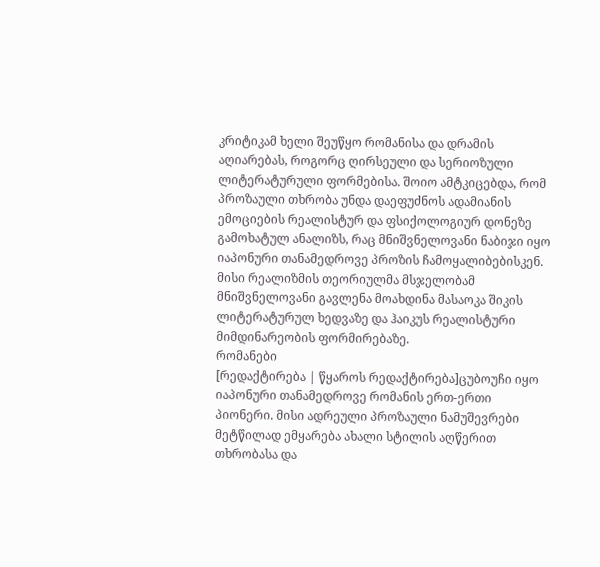კრიტიკამ ხელი შეუწყო რომანისა და დრამის აღიარებას, როგორც ღირსეული და სერიოზული ლიტერატურული ფორმებისა. შოიო ამტკიცებდა, რომ პროზაული თხრობა უნდა დაეფუძნოს ადამიანის ემოციების რეალისტურ და ფსიქოლოგიურ დონეზე გამოხატულ ანალიზს, რაც მნიშვნელოვანი ნაბიჯი იყო იაპონური თანამედროვე პროზის ჩამოყალიბებისკენ.
მისი რეალიზმის თეორიულმა მსჯელობამ მნიშვნელოვანი გავლენა მოახდინა მასაოკა შიკის ლიტერატურულ ხედვაზე და ჰაიკუს რეალისტური მიმდინარეობის ფორმირებაზე.
რომანები
[რედაქტირება | წყაროს რედაქტირება]ცუბოუჩი იყო იაპონური თანამედროვე რომანის ერთ-ერთი პიონერი. მისი ადრეული პროზაული ნამუშევრები მეტწილად ემყარება ახალი სტილის აღწერით თხრობასა და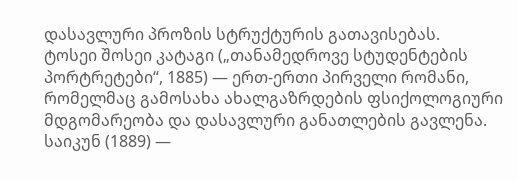დასავლური პროზის სტრუქტურის გათავისებას.
ტოსეი შოსეი კატაგი („თანამედროვე სტუდენტების პორტრეტები“, 1885) — ერთ-ერთი პირველი რომანი, რომელმაც გამოსახა ახალგაზრდების ფსიქოლოგიური მდგომარეობა და დასავლური განათლების გავლენა.
საიკუნ (1889) —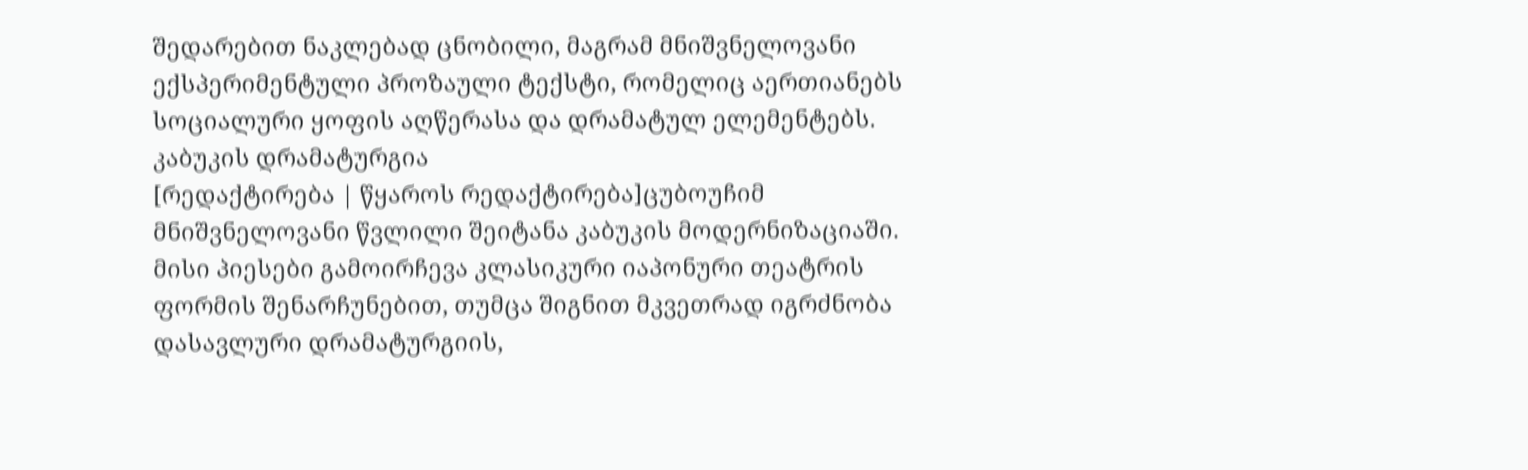შედარებით ნაკლებად ცნობილი, მაგრამ მნიშვნელოვანი ექსპერიმენტული პროზაული ტექსტი, რომელიც აერთიანებს სოციალური ყოფის აღწერასა და დრამატულ ელემენტებს.
კაბუკის დრამატურგია
[რედაქტირება | წყაროს რედაქტირება]ცუბოუჩიმ მნიშვნელოვანი წვლილი შეიტანა კაბუკის მოდერნიზაციაში. მისი პიესები გამოირჩევა კლასიკური იაპონური თეატრის ფორმის შენარჩუნებით, თუმცა შიგნით მკვეთრად იგრძნობა დასავლური დრამატურგიის,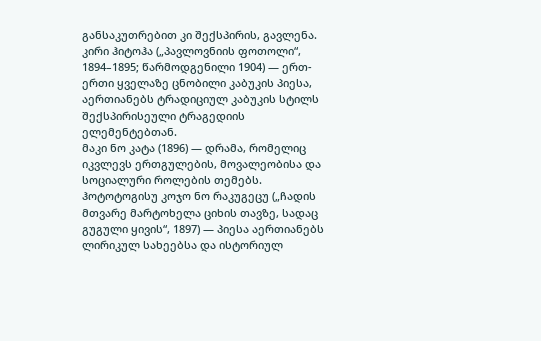განსაკუთრებით კი შექსპირის, გავლენა.
კირი ჰიტოჰა („პავლოვნიის ფოთოლი“, 1894–1895; წარმოდგენილი 1904) — ერთ-ერთი ყველაზე ცნობილი კაბუკის პიესა, აერთიანებს ტრადიციულ კაბუკის სტილს შექსპირისეული ტრაგედიის ელემენტებთან.
მაკი ნო კატა (1896) — დრამა, რომელიც იკვლევს ერთგულების, მოვალეობისა და სოციალური როლების თემებს.
ჰოტოტოგისუ კოჯო ნო რაკუგეცუ („ჩადის მთვარე მარტოხელა ციხის თავზე, სადაც გუგული ყივის“, 1897) — პიესა აერთიანებს ლირიკულ სახეებსა და ისტორიულ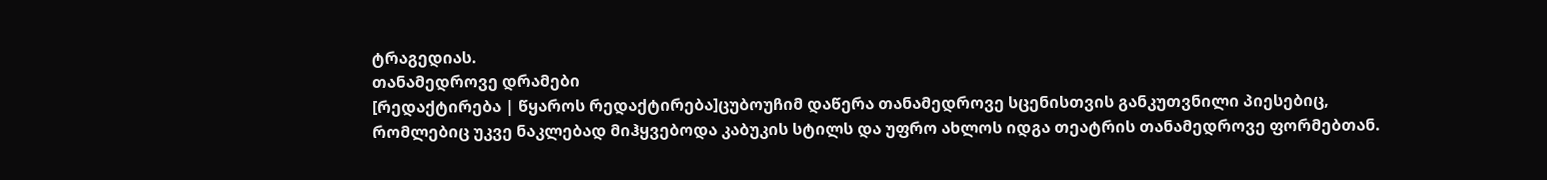ტრაგედიას.
თანამედროვე დრამები
[რედაქტირება | წყაროს რედაქტირება]ცუბოუჩიმ დაწერა თანამედროვე სცენისთვის განკუთვნილი პიესებიც, რომლებიც უკვე ნაკლებად მიჰყვებოდა კაბუკის სტილს და უფრო ახლოს იდგა თეატრის თანამედროვე ფორმებთან.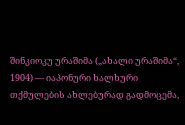შინკიოკუ ურაშიმა („ახალი ურაშიმა“, 1904) — იაპონური ხალხური თქმულების ახლებურად გადმოცემა,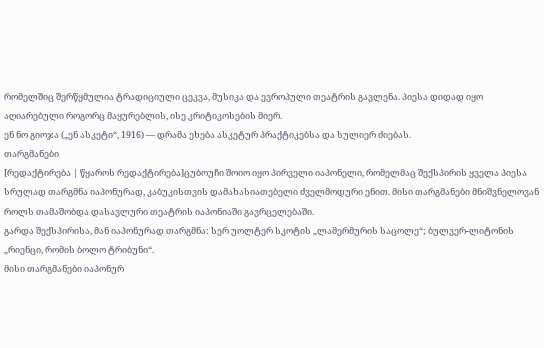რომელშიც შერწყმულია ტრადიციული ცეკვა, მუსიკა და ევროპული თეატრის გავლენა. პიესა დიდად იყო აღიარებული როგორც მაყურებლის, ისე კრიტიკოსების მიერ.
ენ ნო გიოჯა („ენ ასკეტი“, 1916) — დრამა ეხება ასკეტურ პრაქტიკებსა და სულიერ ძიებას.
თარგმანები
[რედაქტირება | წყაროს რედაქტირება]ცუბოუჩი შოიო იყო პირველი იაპონელი, რომელმაც შექსპირის ყველა პიესა სრულად თარგმნა იაპონურად, კაბუკისთვის დამახასიათებელი ძველმოდური ენით. მისი თარგმანები მნიშვნელოვან როლს თამაშობდა დასავლური თეატრის იაპონიაში გავრცელებაში.
გარდა შექსპირისა, მან იაპონურად თარგმნა: სერ უოლტერ სკოტის „ლამერმურის საცოლე“; ბულვერ-ლიტონის „რიენცი, რომის ბოლო ტრიბუნი“.
მისი თარგმანები იაპონურ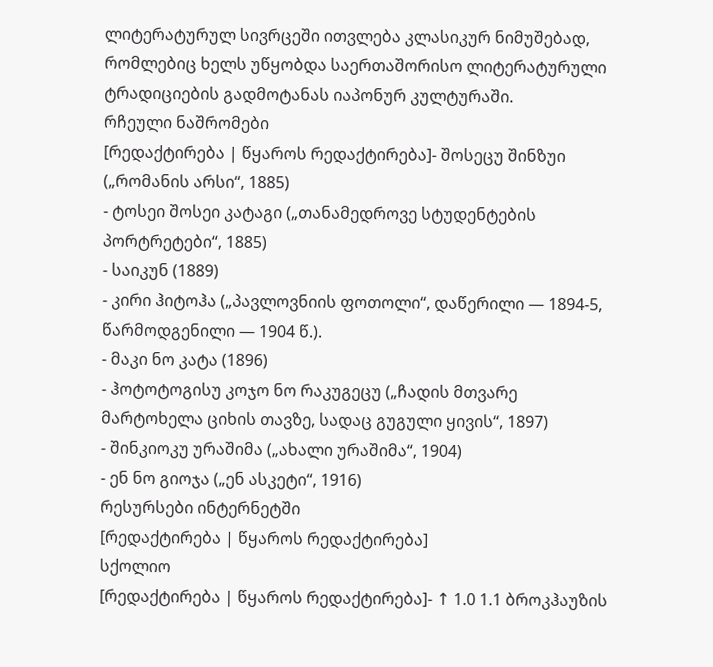ლიტერატურულ სივრცეში ითვლება კლასიკურ ნიმუშებად, რომლებიც ხელს უწყობდა საერთაშორისო ლიტერატურული ტრადიციების გადმოტანას იაპონურ კულტურაში.
რჩეული ნაშრომები
[რედაქტირება | წყაროს რედაქტირება]- შოსეცუ შინზუი („რომანის არსი“, 1885)
- ტოსეი შოსეი კატაგი („თანამედროვე სტუდენტების პორტრეტები“, 1885)
- საიკუნ (1889)
- კირი ჰიტოჰა („პავლოვნიის ფოთოლი“, დაწერილი — 1894-5, წარმოდგენილი — 1904 წ.).
- მაკი ნო კატა (1896)
- ჰოტოტოგისუ კოჯო ნო რაკუგეცუ („ჩადის მთვარე მარტოხელა ციხის თავზე, სადაც გუგული ყივის“, 1897)
- შინკიოკუ ურაშიმა („ახალი ურაშიმა“, 1904)
- ენ ნო გიოჯა („ენ ასკეტი“, 1916)
რესურსები ინტერნეტში
[რედაქტირება | წყაროს რედაქტირება]
სქოლიო
[რედაქტირება | წყაროს რედაქტირება]- ↑ 1.0 1.1 ბროკჰაუზის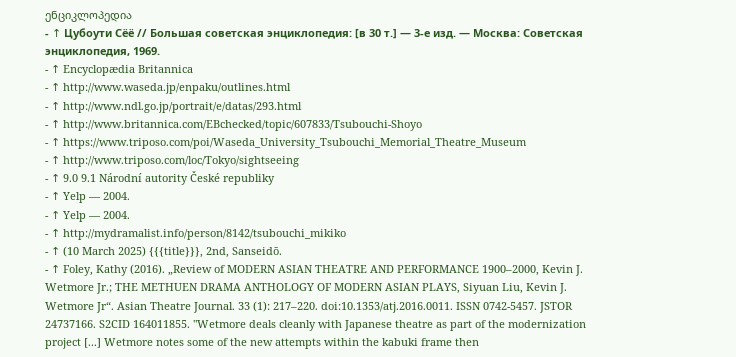ენციკლოპედია
- ↑ Цубоути Сёё // Большая советская энциклопедия: [в 30 т.] — 3-е изд. — Москва: Советская энциклопедия, 1969.
- ↑ Encyclopædia Britannica
- ↑ http://www.waseda.jp/enpaku/outlines.html
- ↑ http://www.ndl.go.jp/portrait/e/datas/293.html
- ↑ http://www.britannica.com/EBchecked/topic/607833/Tsubouchi-Shoyo
- ↑ https://www.triposo.com/poi/Waseda_University_Tsubouchi_Memorial_Theatre_Museum
- ↑ http://www.triposo.com/loc/Tokyo/sightseeing
- ↑ 9.0 9.1 Národní autority České republiky
- ↑ Yelp — 2004.
- ↑ Yelp — 2004.
- ↑ http://mydramalist.info/person/8142/tsubouchi_mikiko
- ↑ (10 March 2025) {{{title}}}, 2nd, Sanseidō.
- ↑ Foley, Kathy (2016). „Review of MODERN ASIAN THEATRE AND PERFORMANCE 1900–2000, Kevin J. Wetmore Jr.; THE METHUEN DRAMA ANTHOLOGY OF MODERN ASIAN PLAYS, Siyuan Liu, Kevin J. Wetmore Jr“. Asian Theatre Journal. 33 (1): 217–220. doi:10.1353/atj.2016.0011. ISSN 0742-5457. JSTOR 24737166. S2CID 164011855. "Wetmore deals cleanly with Japanese theatre as part of the modernization project [...] Wetmore notes some of the new attempts within the kabuki frame then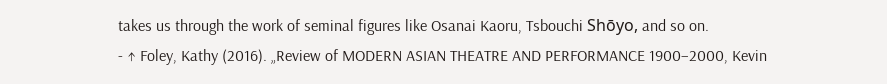takes us through the work of seminal figures like Osanai Kaoru, Tsbouchi Shōyo, and so on.
- ↑ Foley, Kathy (2016). „Review of MODERN ASIAN THEATRE AND PERFORMANCE 1900–2000, Kevin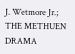J. Wetmore Jr.; THE METHUEN DRAMA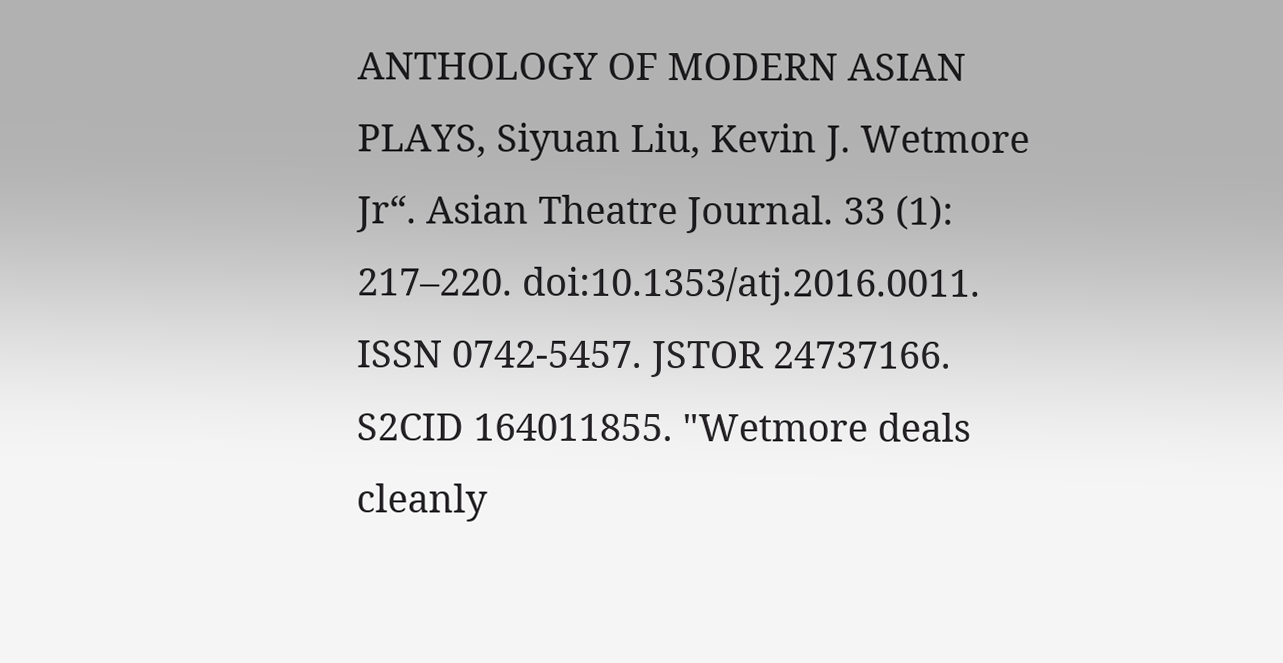ANTHOLOGY OF MODERN ASIAN PLAYS, Siyuan Liu, Kevin J. Wetmore Jr“. Asian Theatre Journal. 33 (1): 217–220. doi:10.1353/atj.2016.0011. ISSN 0742-5457. JSTOR 24737166. S2CID 164011855. "Wetmore deals cleanly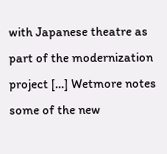with Japanese theatre as part of the modernization project [...] Wetmore notes some of the new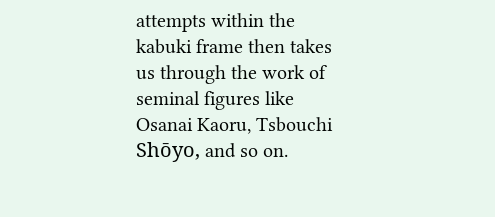attempts within the kabuki frame then takes us through the work of seminal figures like Osanai Kaoru, Tsbouchi Shōyo, and so on.